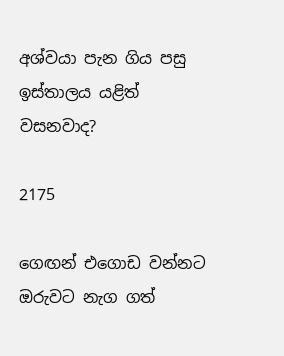අශ්වයා පැන ගිය පසු ඉස්තාලය යළිත් වසනවාද?

2175

ගෙඟන් එගොඩ වන්නට ඔරුවට නැග ගත්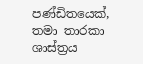පණ්ඩිතයෙක්, තමා තාරකා ශාස්ත්‍රය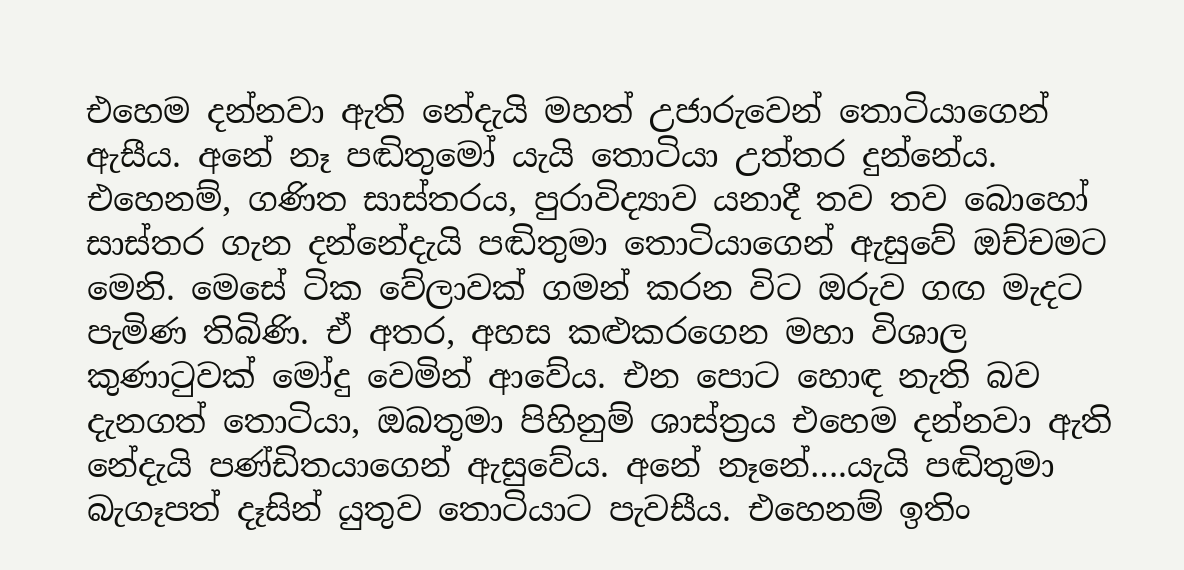එහෙම දන්නවා ඇති නේදැයි මහත් උජාරුවෙන් තොටියාගෙන් ඇසීය. අනේ නෑ පඬිතුමෝ යැයි තොටියා උත්තර දුන්නේය. එහෙනම්, ගණිත සාස්තරය, පුරාවිද්‍යාව යනාදී තව තව බොහෝ සාස්තර ගැන දන්නේදැයි පඬිතුමා තොටියාගෙන් ඇසුවේ ඔච්චමට මෙනි. මෙසේ ටික වේලාවක් ගමන් කරන විට ඔරුව ගඟ මැදට පැමිණ තිබිණි. ඒ අතර, අහස කළුකරගෙන මහා විශාල කුණාටුවක් මෝදු වෙමින් ආවේය. එන පොට හොඳ නැති බව දැනගත් තොටියා, ඔබතුමා පිහිනුම් ශාස්ත්‍රය එහෙම දන්නවා ඇති නේදැයි පණ්ඩිතයාගෙන් ඇසුවේය. අනේ නෑනේ….යැයි පඬිතුමා බැගෑපත් දෑසින් යුතුව තොටියාට පැවසීය. එහෙනම් ඉතිං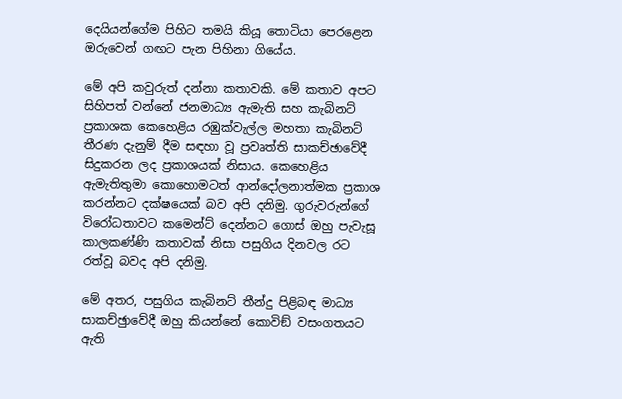දෙයියන්ගේම පිහිට තමයි කියූ තොටියා පෙරළෙන ඔරුවෙන් ගඟට පැන පිහිනා ගියේය.

මේ අපි කවුරුත් දන්නා කතාවකි. මේ කතාව අපට සිහිපත් වන්නේ ජනමාධ්‍ය ඇමැති සහ කැබිනට් ප්‍රකාශක කෙහෙළිය රඹුක්වැල්ල මහතා කැබිනට් තීරණ දැනුම් දීම සඳහා වූ ප්‍රවෘත්ති සාකච්ඡාවේදී සිදුකරන ලද ප්‍රකාශයක් නිසාය. කෙහෙළිය ඇමැතිතුමා කොහොමටත් ආන්දෝලනාත්මක ප්‍රකාශ කරන්නට දක්ෂයෙක් බව අපි දනිමු. ගුරුවරුන්ගේ විරෝධතාවට කමෙන්ට් දෙන්නට ගොස් ඔහු පැවැසූ කාලකණ්ණි කතාවක් නිසා පසුගිය දිනවල රට රත්වූ බවද අපි දනිමු.

මේ අතර, පසුගිය කැබිනට් තීන්දු පිළිබඳ මාධ්‍ය සාකච්ඡුාවේදී ඔහු කියන්නේ කොවිඞ් වසංගතයට ඇති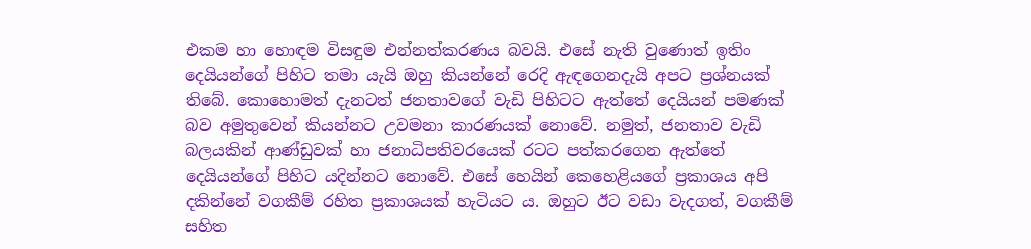එකම හා හොඳම විසඳුම එන්නත්කරණය බවයි. එසේ නැති වුණොත් ඉතිං දෙයියන්ගේ පිහිට තමා යැයි ඔහු කියන්නේ රෙදි ඇඳගෙනදැයි අපට ප්‍රශ්නයක් තිබේ. කොහොමත් දැනටත් ජනතාවගේ වැඩි පිහිටට ඇත්තේ දෙයියන් පමණක් බව අමුතුවෙන් කියන්නට උවමනා කාරණයක් නොවේ. නමුත්, ජනතාව වැඩි බලයකින් ආණ්ඩුවක් හා ජනාධිපතිවරයෙක් රටට පත්කරගෙන ඇත්තේ දෙයියන්ගේ පිහිට යදින්නට නොවේ. එසේ හෙයින් කෙහෙළියගේ ප්‍රකාශය අපි දකින්නේ වගකීම් රහිත ප්‍රකාශයක් හැටියට ය. ඔහුට ඊට වඩා වැදගත්, වගකීම් සහිත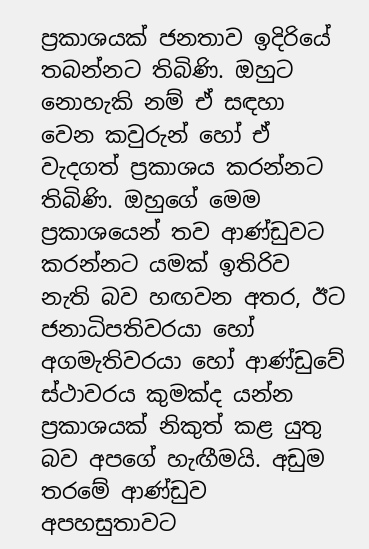ප්‍රකාශයක් ජනතාව ඉදිරියේ තබන්නට තිබිණි. ඔහුට නොහැකි නම් ඒ සඳහා වෙන කවුරුන් හෝ ඒ වැදගත් ප්‍රකාශය කරන්නට තිබිණි. ඔහුගේ මෙම ප්‍රකාශයෙන් තව ආණ්ඩුවට කරන්නට යමක් ඉතිරිව නැති බව හඟවන අතර, ඊට ජනාධිපතිවරයා හෝ අගමැතිවරයා හෝ ආණ්ඩුවේ ස්ථාවරය කුමක්ද යන්න ප්‍රකාශයක් නිකුත් කළ යුතු බව අපගේ හැඟීමයි. අඩුම තරමේ ආණ්ඩුව අපහසුතාවට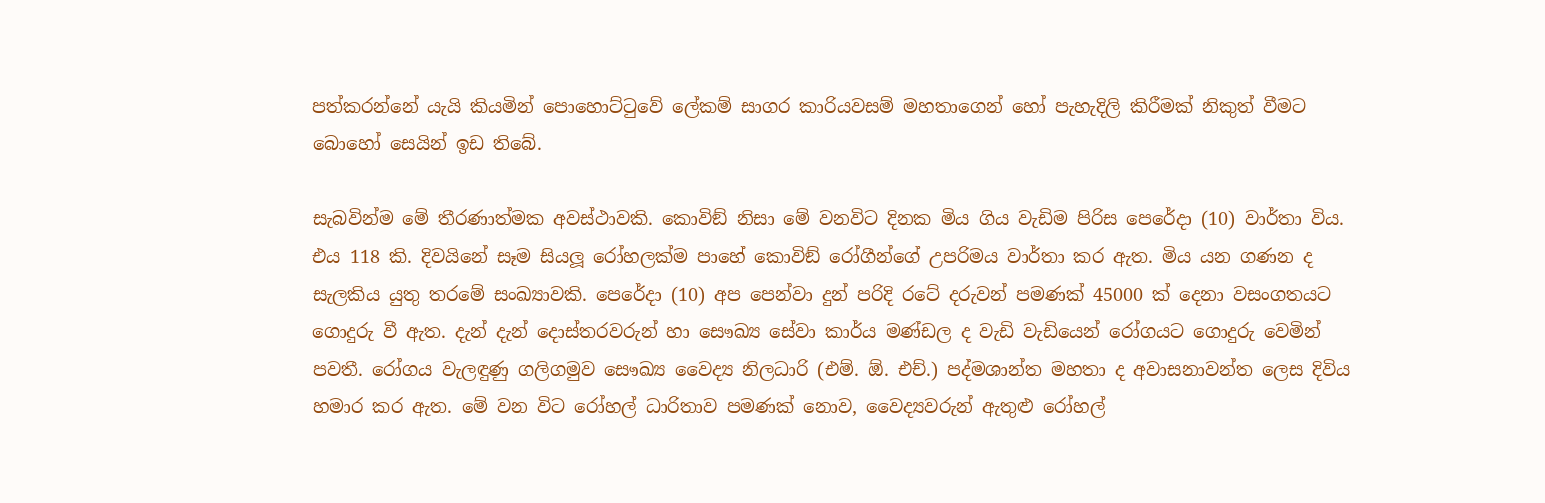පත්කරන්නේ යැයි කියමින් පොහොට්ටුවේ ලේකම් සාගර කාරියවසම් මහතාගෙන් හෝ පැහැදිලි කිරීමක් නිකුත් වීමට බොහෝ සෙයින් ඉඩ තිබේ.

සැබවින්ම මේ තීරණාත්මක අවස්ථාවකි. කොවිඞ් නිසා මේ වනවිට දිනක මිය ගිය වැඩිම පිරිස පෙරේදා (10) වාර්තා විය. එය 118 කි. දිවයිනේ සෑම සියලූ රෝහලක්ම පාහේ කොවිඞ් රෝගීන්ගේ උපරිමය වාර්තා කර ඇත. මිය යන ගණන ද සැලකිය යුතු තරමේ සංඛ්‍යාවකි. පෙරේදා (10) අප පෙන්වා දුන් පරිදි රටේ දරුවන් පමණක් 45000 ක් දෙනා වසංගතයට ගොදුරු වී ඇත. දැන් දැන් දොස්තරවරුන් හා සෞඛ්‍ය සේවා කාර්ය මණ්ඩල ද වැඩි වැඩියෙන් රෝගයට ගොදුරු වෙමින් පවතී. රෝගය වැලඳුණු ගලිගමුව සෞඛ්‍ය වෛද්‍ය නිලධාරි (එම්. ඕ. එච්.) පද්මශාන්ත මහතා ද අවාසනාවන්ත ලෙස දිවිය හමාර කර ඇත. මේ වන විට රෝහල් ධාරිතාව පමණක් නොව, වෛද්‍යවරුන් ඇතුළු රෝහල්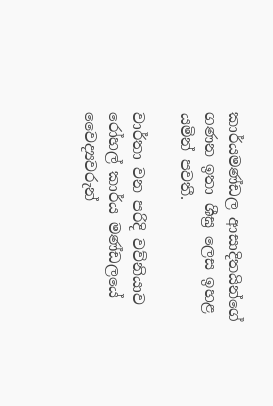කාර්යමණ්ඩල ආසාදිතයින්ගේ ගණන ඉතා ශීඝ්‍ර ලෙස ඉහළ යමින් පවතී.

වාර්තා වන පරිදි වව්නියාව රෝහල් කාර්ය මණ්ඩලයේ වෛද්‍යවරුන්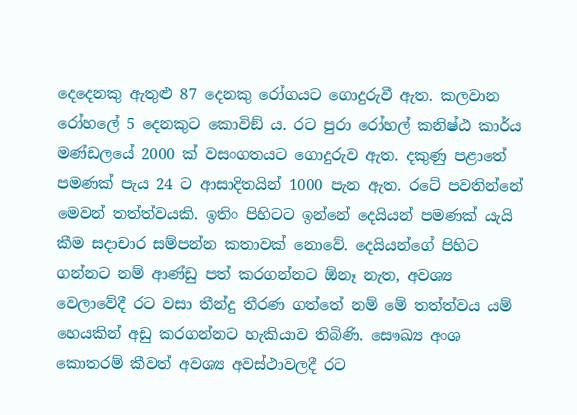දෙදෙනකු ඇතුළු 87 දෙනකු රෝගයට ගොදුරුවී ඇත. කලවාන රෝහලේ 5 දෙනකුට කොවිඞ් ය. රට පුරා රෝහල් කනිෂ්ඨ කාර්ය මණ්ඩලයේ 2000 ක් වසංගතයට ගොදුරුව ඇත. දකුණු පළාතේ පමණක් පැය 24 ට ආසාදිතයින් 1000 පැන ඇත. රටේ පවතින්නේ මෙවන් තත්ත්වයකි. ඉතිං පිහිටට ඉන්නේ දෙයියන් පමණක් යැයි කීම සදාචාර සම්පන්න කතාවක් නොවේ. දෙයියන්ගේ පිහිට ගන්නට නම් ආණ්ඩු පත් කරගන්නට ඕනෑ නැත, අවශ්‍ය වෙලාවේදී රට වසා තීන්දු තීරණ ගත්තේ නම් මේ තත්ත්වය යම් හෙයකින් අඩු කරගන්නට හැකියාව තිබිණි. සෞඛ්‍ය අංශ කොතරම් කීවත් අවශ්‍ය අවස්ථාවලදී රට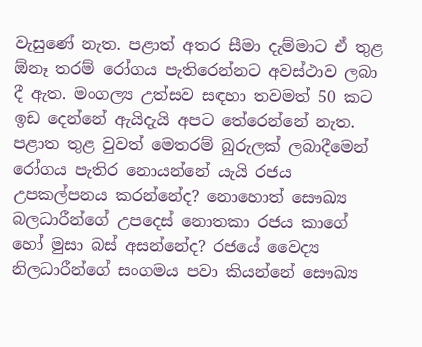වැසුණේ නැත. පළාත් අතර සීමා දැම්මාට ඒ තුළ ඕනෑ තරම් රෝගය පැතිරෙන්නට අවස්ථාව ලබා දී ඇත. මංගල්‍ය උත්සව සඳහා තවමත් 50 කට ඉඩ දෙන්නේ ඇයිදැයි අපට තේරෙන්නේ නැත. පළාත තුළ වුවත් මෙතරම් බුරුලක් ලබාදීමෙන් රෝගය පැතිර නොයන්නේ යැයි රජය උපකල්පනය කරන්නේද? නොහොත් සෞඛ්‍ය බලධාරීන්ගේ උපදෙස් නොතකා රජය කාගේ හෝ මුසා බස් අසන්නේද? රජයේ වෛද්‍ය නිලධාරීන්ගේ සංගමය පවා කියන්නේ සෞඛ්‍ය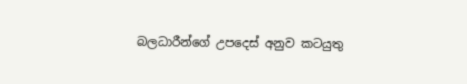බලධාරීන්ගේ උපදෙස් අනුව කටයුතු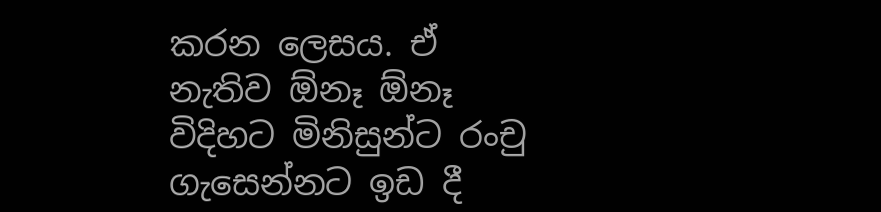කරන ලෙසය. ඒ නැතිව ඕනෑ ඕනෑ විදිහට මිනිසුන්ට රංචු ගැසෙන්නට ඉඩ දී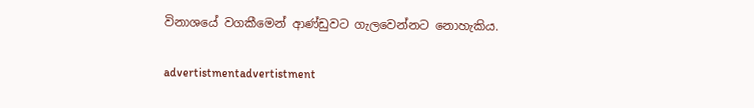විනාශයේ වගකීමෙන් ආණ්ඩුවට ගැලවෙන්නට නොහැකිය.

advertistmentadvertistment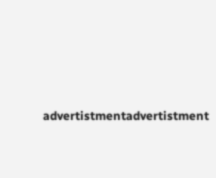advertistmentadvertistment